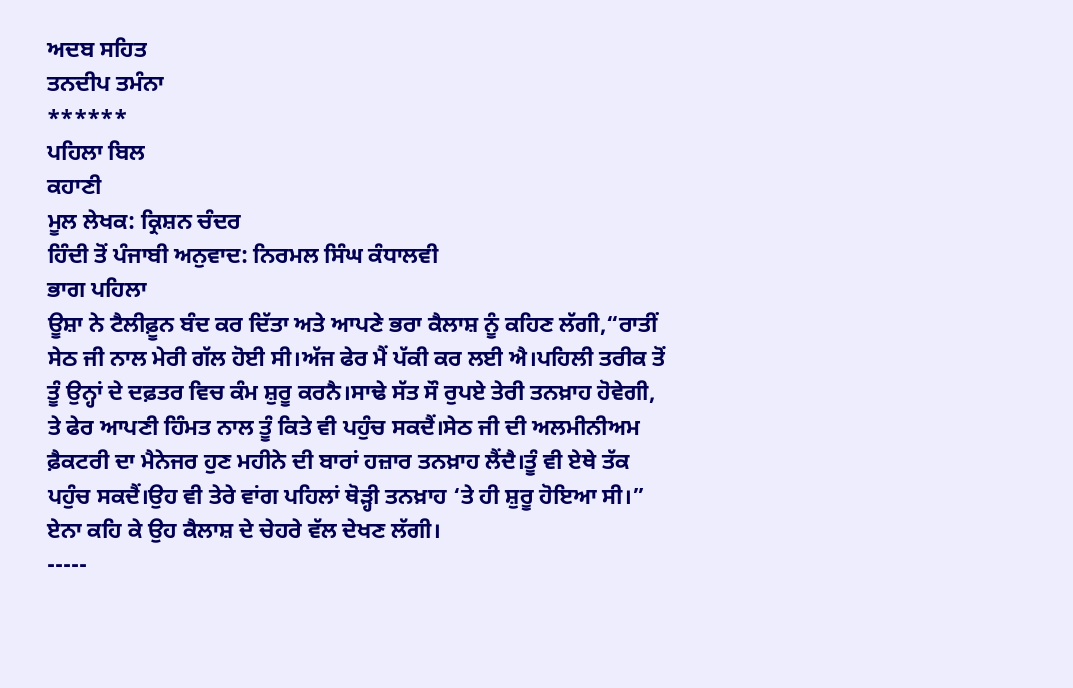ਅਦਬ ਸਹਿਤ
ਤਨਦੀਪ ਤਮੰਨਾ
******
ਪਹਿਲਾ ਬਿਲ
ਕਹਾਣੀ
ਮੂਲ ਲੇਖਕ: ਕ੍ਰਿਸ਼ਨ ਚੰਦਰ
ਹਿੰਦੀ ਤੋਂ ਪੰਜਾਬੀ ਅਨੁਵਾਦ: ਨਿਰਮਲ ਸਿੰਘ ਕੰਧਾਲਵੀ
ਭਾਗ ਪਹਿਲਾ
ਊਸ਼ਾ ਨੇ ਟੈਲੀਫ਼ੂਨ ਬੰਦ ਕਰ ਦਿੱਤਾ ਅਤੇ ਆਪਣੇ ਭਰਾ ਕੈਲਾਸ਼ ਨੂੰ ਕਹਿਣ ਲੱਗੀ,“ਰਾਤੀਂ ਸੇਠ ਜੀ ਨਾਲ ਮੇਰੀ ਗੱਲ ਹੋਈ ਸੀ।ਅੱਜ ਫੇਰ ਮੈਂ ਪੱਕੀ ਕਰ ਲਈ ਐ।ਪਹਿਲੀ ਤਰੀਕ ਤੋਂ ਤੂੰ ਉਨ੍ਹਾਂ ਦੇ ਦਫ਼ਤਰ ਵਿਚ ਕੰਮ ਸ਼ੁਰੂ ਕਰਨੈ।ਸਾਢੇ ਸੱਤ ਸੌ ਰੁਪਏ ਤੇਰੀ ਤਨਖ਼ਾਹ ਹੋਵੇਗੀ, ਤੇ ਫੇਰ ਆਪਣੀ ਹਿੰਮਤ ਨਾਲ ਤੂੰ ਕਿਤੇ ਵੀ ਪਹੁੰਚ ਸਕਦੈਂ।ਸੇਠ ਜੀ ਦੀ ਅਲਮੀਨੀਅਮ ਫ਼ੈਕਟਰੀ ਦਾ ਮੈਨੇਜਰ ਹੁਣ ਮਹੀਨੇ ਦੀ ਬਾਰਾਂ ਹਜ਼ਾਰ ਤਨਖ਼ਾਹ ਲੈਂਦੈ।ਤੂੰ ਵੀ ਏਥੇ ਤੱਕ ਪਹੁੰਚ ਸਕਦੈਂ।ਉਹ ਵੀ ਤੇਰੇ ਵਾਂਗ ਪਹਿਲਾਂ ਥੋੜ੍ਹੀ ਤਨਖ਼ਾਹ ‘ਤੇ ਹੀ ਸ਼ੁਰੂ ਹੋਇਆ ਸੀ।” ਏਨਾ ਕਹਿ ਕੇ ਉਹ ਕੈਲਾਸ਼ ਦੇ ਚੇਹਰੇ ਵੱਲ ਦੇਖਣ ਲੱਗੀ।
-----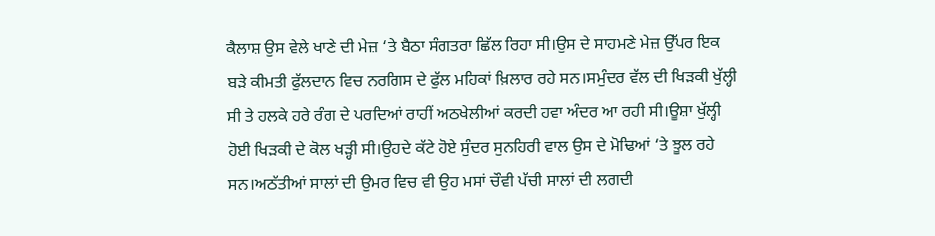ਕੈਲਾਸ਼ ਉਸ ਵੇਲੇ ਖਾਣੇ ਦੀ ਮੇਜ਼ ‘ਤੇ ਬੈਠਾ ਸੰਗਤਰਾ ਛਿੱਲ ਰਿਹਾ ਸੀ।ਉਸ ਦੇ ਸਾਹਮਣੇ ਮੇਜ਼ ਉੱਪਰ ਇਕ ਬੜੇ ਕੀਮਤੀ ਫੁੱਲਦਾਨ ਵਿਚ ਨਰਗਿਸ ਦੇ ਫੁੱਲ ਮਹਿਕਾਂ ਖ਼ਿਲਾਰ ਰਹੇ ਸਨ।ਸਮੁੰਦਰ ਵੱਲ ਦੀ ਖਿੜਕੀ ਖੁੱਲ੍ਹੀ ਸੀ ਤੇ ਹਲਕੇ ਹਰੇ ਰੰਗ ਦੇ ਪਰਦਿਆਂ ਰਾਹੀਂ ਅਠਖੇਲੀਆਂ ਕਰਦੀ ਹਵਾ ਅੰਦਰ ਆ ਰਹੀ ਸੀ।ਊਸ਼ਾ ਖੁੱਲ੍ਹੀ ਹੋਈ ਖਿੜਕੀ ਦੇ ਕੋਲ ਖੜ੍ਹੀ ਸੀ।ਉਹਦੇ ਕੱਟੇ ਹੋਏ ਸੁੰਦਰ ਸੁਨਹਿਰੀ ਵਾਲ ਉਸ ਦੇ ਮੋਢਿਆਂ ‘ਤੇ ਝੂਲ ਰਹੇ ਸਨ।ਅਠੱਤੀਆਂ ਸਾਲਾਂ ਦੀ ਉਮਰ ਵਿਚ ਵੀ ਉਹ ਮਸਾਂ ਚੌਵੀ ਪੱਚੀ ਸਾਲਾਂ ਦੀ ਲਗਦੀ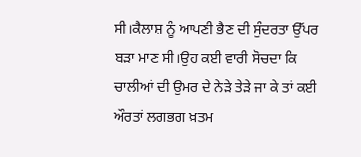ਸੀ।ਕੈਲਾਸ਼ ਨੂੰ ਆਪਣੀ ਭੈਣ ਦੀ ਸੁੰਦਰਤਾ ਉੱਪਰ ਬੜਾ ਮਾਣ ਸੀ।ਉਹ ਕਈ ਵਾਰੀ ਸੋਚਦਾ ਕਿ ਚਾਲੀਆਂ ਦੀ ਉਮਰ ਦੇ ਨੇੜੇ ਤੇੜੇ ਜਾ ਕੇ ਤਾਂ ਕਈ ਔਰਤਾਂ ਲਗਭਗ ਖ਼ਤਮ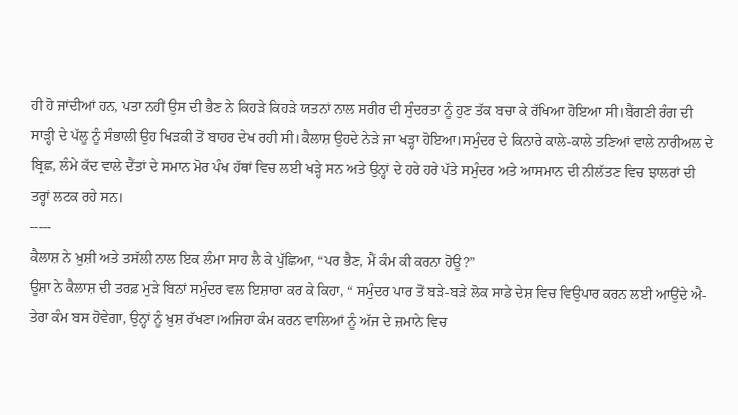ਹੀ ਹੋ ਜਾਂਦੀਆਂ ਹਨ, ਪਤਾ ਨਹੀਂ ਉਸ ਦੀ ਭੈਣ ਨੇ ਕਿਹੜੇ ਕਿਹੜੇ ਯਤਨਾਂ ਨਾਲ ਸਰੀਰ ਦੀ ਸੁੰਦਰਤਾ ਨੂੰ ਹੁਣ ਤੱਕ ਬਚਾ ਕੇ ਰੱਖਿਆ ਹੋਇਆ ਸੀ।ਬੈਂਗਣੀ ਰੰਗ ਦੀ ਸਾੜ੍ਹੀ ਦੇ ਪੱਲੂ ਨੂੰ ਸੰਭਾਲੀ ਉਹ ਖਿੜਕੀ ਤੋਂ ਬਾਹਰ ਦੇਖ ਰਹੀ ਸੀ।ਕੈਲਾਸ਼ ਉਹਦੇ ਨੇੜੇ ਜਾ ਖੜ੍ਹਾ ਹੋਇਆ।ਸਮੁੰਦਰ ਦੇ ਕਿਨਾਰੇ ਕਾਲੇ-ਕਾਲੇ ਤਣਿਆਂ ਵਾਲੇ ਨਾਰੀਅਲ ਦੇ ਬ੍ਰਿਛ, ਲੰਮੇ ਕੱਦ ਵਾਲੇ ਦੈਂਤਾਂ ਦੇ ਸਮਾਨ ਮੋਰ ਪੰਖ ਹੱਥਾਂ ਵਿਚ ਲਈ ਖੜ੍ਹੇ ਸਨ ਅਤੇ ਉਨ੍ਹਾਂ ਦੇ ਹਰੇ ਹਰੇ ਪੱਤੇ ਸਮੁੰਦਰ ਅਤੇ ਆਸਮਾਨ ਦੀ ਨੀਲੱਤਣ ਵਿਚ ਝਾਲਰਾਂ ਦੀ ਤਰ੍ਹਾਂ ਲਟਕ ਰਹੇ ਸਨ।
-----
ਕੈਲਾਸ਼ ਨੇ ਖ਼ੁਸ਼ੀ ਅਤੇ ਤਸੱਲੀ ਨਾਲ ਇਕ ਲੰਮਾ ਸਾਹ ਲੈ ਕੇ ਪੁੱਛਿਆ, “ਪਰ ਭੈਣ, ਮੈਂ ਕੰਮ ਕੀ ਕਰਨਾ ਹੋਊ?”
ਊਸ਼ਾ ਨੇ ਕੈਲਾਸ਼ ਦੀ ਤਰਫ਼ ਮੁੜੇ ਬਿਨਾਂ ਸਮੁੰਦਰ ਵਲ ਇਸ਼ਾਰਾ ਕਰ ਕੇ ਕਿਹਾ, “ ਸਮੁੰਦਰ ਪਾਰ ਤੋਂ ਬੜੇ-ਬੜੇ ਲੋਕ ਸਾਡੇ ਦੇਸ਼ ਵਿਚ ਵਿਉਪਾਰ ਕਰਨ ਲਈ ਆਉਂਦੇ ਐ- ਤੇਰਾ ਕੰਮ ਬਸ ਹੋਵੇਗਾ, ਉਨ੍ਹਾਂ ਨੂੰ ਖ਼ੁਸ਼ ਰੱਖਣਾ।ਅਜਿਹਾ ਕੰਮ ਕਰਨ ਵਾਲਿਆਂ ਨੂੰ ਅੱਜ ਦੇ ਜ਼ਮਾਨੇ ਵਿਚ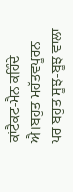ਕਾਂਟੈਕਟ-ਮੈਨ ਕਹਿੰਦੇ ਐ।ਬਹੁਤ ਮਹੱਤਵਪੂਰਨ ਪਰ ਬਹੁਤ ਸੂਝ-ਬੂਝ ਵਾਲਾ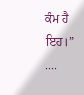ਕੰਮ ਹੈ ਇਹ।”
....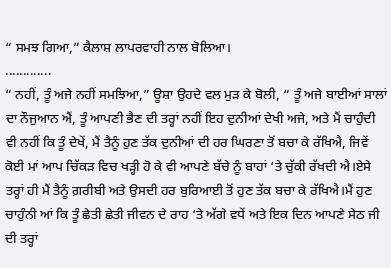“ ਸਮਝ ਗਿਆ,” ਕੈਲਾਸ਼ ਲਾਪਰਵਾਹੀ ਨਾਲ ਬੋਲਿਆ।
.............
“ ਨਹੀਂ, ਤੂੰ ਅਜੇ ਨਹੀਂ ਸਮਝਿਆ,” ਊਸ਼ਾ ਉਹਦੇ ਵਲ ਮੁੜ ਕੇ ਬੋਲੀ, “ ਤੂੰ ਅਜੇ ਬਾਈਆਂ ਸਾਲਾਂ ਦਾ ਨੌਜੁਆਨ ਐਂ, ਤੂੰ ਆਪਣੀ ਭੈਣ ਦੀ ਤਰ੍ਹਾਂ ਨਹੀਂ ਇਹ ਦੁਨੀਆਂ ਦੇਖੀ ਅਜੇ, ਅਤੇ ਮੈਂ ਚਾਹੁੰਦੀ ਵੀ ਨਹੀਂ ਕਿ ਤੂੰ ਦੇਖੇਂ, ਮੈਂ ਤੈਨੂੰ ਹੁਣ ਤੱਕ ਦੁਨੀਆਂ ਦੀ ਹਰ ਘਿਰਣਾ ਤੋਂ ਬਚਾ ਕੇ ਰੱਖਿਐ, ਜਿਵੇਂ ਕੋਈ ਮਾਂ ਆਪ ਚਿੱਕੜ ਵਿਚ ਖੜ੍ਹੀ ਹੋ ਕੇ ਵੀ ਆਪਣੇ ਬੱਚੇ ਨੂੰ ਬਾਹਾਂ ‘ਤੇ ਚੁੱਕੀ ਰੱਖਦੀ ਐ।ਏਸੇ ਤਰ੍ਹਾਂ ਹੀ ਮੈਂ ਤੈਨੂੰ ਗ਼ਰੀਬੀ ਅਤੇ ਉਸਦੀ ਹਰ ਬੁਰਿਆਈ ਤੋਂ ਹੁਣ ਤੱਕ ਬਚਾ ਕੇ ਰੱਖਿਐ।ਮੈਂ ਹੁਣ ਚਾਹੁੰਨੀ ਆਂ ਕਿ ਤੂੰ ਛੇਤੀ ਛੇਤੀ ਜੀਵਨ ਦੇ ਰਾਹ ‘ਤੇ ਅੱਗੇ ਵਧੇਂ ਅਤੇ ਇਕ ਦਿਨ ਆਪਣੇ ਸੇਠ ਜੀ ਦੀ ਤਰ੍ਹਾਂ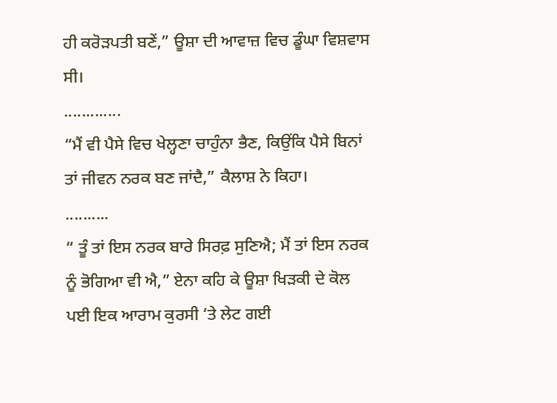ਹੀ ਕਰੋੜਪਤੀ ਬਣੇਂ,” ਊਸ਼ਾ ਦੀ ਆਵਾਜ਼ ਵਿਚ ਡੂੰਘਾ ਵਿਸ਼ਵਾਸ ਸੀ।
.............
“ਮੈਂ ਵੀ ਪੈਸੇ ਵਿਚ ਖੇਲ੍ਹਣਾ ਚਾਹੁੰਨਾ ਭੈਣ, ਕਿਉਂਕਿ ਪੈਸੇ ਬਿਨਾਂ ਤਾਂ ਜੀਵਨ ਨਰਕ ਬਣ ਜਾਂਦੈ,” ਕੈਲਾਸ਼ ਨੇ ਕਿਹਾ।
..........
“ ਤੂੰ ਤਾਂ ਇਸ ਨਰਕ ਬਾਰੇ ਸਿਰਫ਼ ਸੁਣਿਐ; ਮੈਂ ਤਾਂ ਇਸ ਨਰਕ ਨੂੰ ਭੋਗਿਆ ਵੀ ਐ,” ਏਨਾ ਕਹਿ ਕੇ ਊਸ਼ਾ ਖਿੜਕੀ ਦੇ ਕੋਲ ਪਈ ਇਕ ਆਰਾਮ ਕੁਰਸੀ ‘ਤੇ ਲੇਟ ਗਈ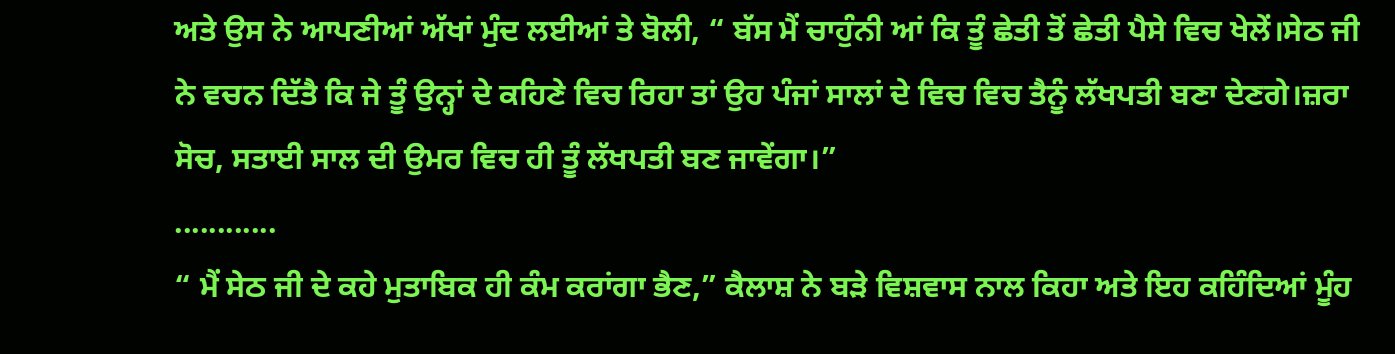ਅਤੇ ਉਸ ਨੇ ਆਪਣੀਆਂ ਅੱਖਾਂ ਮੁੰਦ ਲਈਆਂ ਤੇ ਬੋਲੀ, “ ਬੱਸ ਮੈਂ ਚਾਹੁੰਨੀ ਆਂ ਕਿ ਤੂੰ ਛੇਤੀ ਤੋਂ ਛੇਤੀ ਪੈਸੇ ਵਿਚ ਖੇਲੇਂ।ਸੇਠ ਜੀ ਨੇ ਵਚਨ ਦਿੱਤੈ ਕਿ ਜੇ ਤੂੰ ਉਨ੍ਹਾਂ ਦੇ ਕਹਿਣੇ ਵਿਚ ਰਿਹਾ ਤਾਂ ਉਹ ਪੰਜਾਂ ਸਾਲਾਂ ਦੇ ਵਿਚ ਵਿਚ ਤੈਨੂੰ ਲੱਖਪਤੀ ਬਣਾ ਦੇਣਗੇ।ਜ਼ਰਾ ਸੋਚ, ਸਤਾਈ ਸਾਲ ਦੀ ਉਮਰ ਵਿਚ ਹੀ ਤੂੰ ਲੱਖਪਤੀ ਬਣ ਜਾਵੇਂਗਾ।”
............
“ ਮੈਂ ਸੇਠ ਜੀ ਦੇ ਕਹੇ ਮੁਤਾਬਿਕ ਹੀ ਕੰਮ ਕਰਾਂਗਾ ਭੈਣ,” ਕੈਲਾਸ਼ ਨੇ ਬੜੇ ਵਿਸ਼ਵਾਸ ਨਾਲ ਕਿਹਾ ਅਤੇ ਇਹ ਕਹਿੰਦਿਆਂ ਮੂੰਹ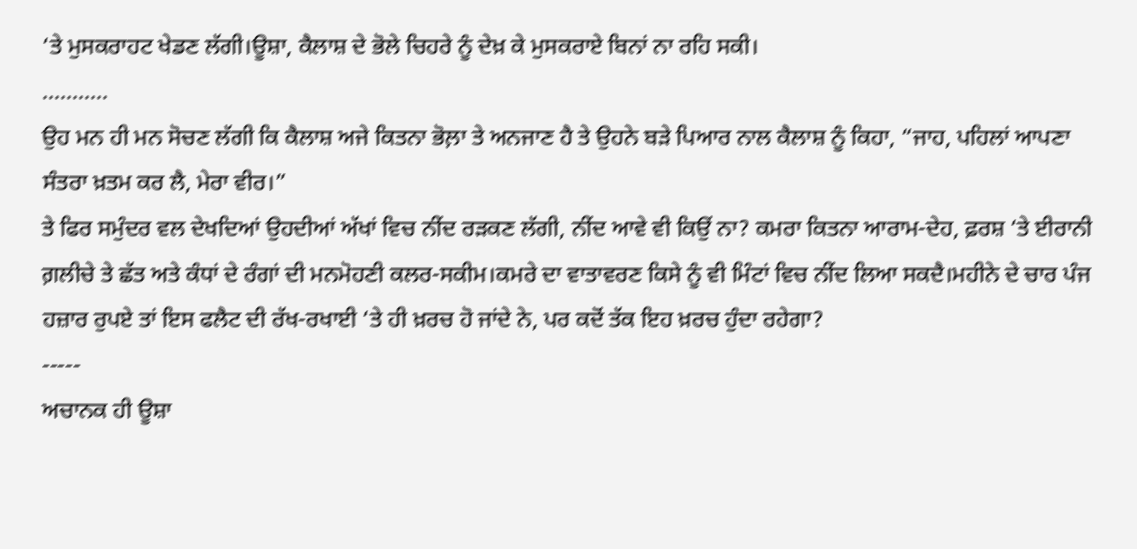‘ਤੇ ਮੁਸਕਰਾਹਟ ਖੇਡਣ ਲੱਗੀ।ਊਸ਼ਾ, ਕੈਲਾਸ਼ ਦੇ ਭੋਲੇ ਚਿਹਰੇ ਨੂੰ ਦੇਖ਼ ਕੇ ਮੁਸਕਰਾਏ ਬਿਨਾਂ ਨਾ ਰਹਿ ਸਕੀ।
...........
ਉਹ ਮਨ ਹੀ ਮਨ ਸੋਚਣ ਲੱਗੀ ਕਿ ਕੈਲਾਸ਼ ਅਜੇ ਕਿਤਨਾ ਭੋਲ਼ਾ ਤੇ ਅਨਜਾਣ ਹੈ ਤੇ ਉਹਨੇ ਬੜੇ ਪਿਆਰ ਨਾਲ ਕੈਲਾਸ਼ ਨੂੰ ਕਿਹਾ, “ਜਾਹ, ਪਹਿਲਾਂ ਆਪਣਾ ਸੰਤਰਾ ਖ਼ਤਮ ਕਰ ਲੈ, ਮੇਰਾ ਵੀਰ।”
ਤੇ ਫਿਰ ਸਮੁੰਦਰ ਵਲ ਦੇਖਦਿਆਂ ਉਹਦੀਆਂ ਅੱਖਾਂ ਵਿਚ ਨੀਂਦ ਰੜਕਣ ਲੱਗੀ, ਨੀਂਦ ਆਵੇ ਵੀ ਕਿਉਂ ਨਾ? ਕਮਰਾ ਕਿਤਨਾ ਆਰਾਮ-ਦੇਹ, ਫ਼ਰਸ਼ ‘ਤੇ ਈਰਾਨੀ ਗ਼ਲੀਚੇ ਤੇ ਛੱਤ ਅਤੇ ਕੰਧਾਂ ਦੇ ਰੰਗਾਂ ਦੀ ਮਨਮੋਹਣੀ ਕਲਰ-ਸਕੀਮ।ਕਮਰੇ ਦਾ ਵਾਤਾਵਰਣ ਕਿਸੇ ਨੂੰ ਵੀ ਮਿੰਟਾਂ ਵਿਚ ਨੀਂਦ ਲਿਆ ਸਕਦੈ।ਮਹੀਨੇ ਦੇ ਚਾਰ ਪੰਜ ਹਜ਼ਾਰ ਰੁਪਏ ਤਾਂ ਇਸ ਫਲੈਟ ਦੀ ਰੱਖ-ਰਖਾਈ ‘ਤੇ ਹੀ ਖ਼ਰਚ ਹੋ ਜਾਂਦੇ ਨੇ, ਪਰ ਕਦੋਂ ਤੱਕ ਇਹ ਖ਼ਰਚ ਹੁੰਦਾ ਰਹੇਗਾ?
-----
ਅਚਾਨਕ ਹੀ ਊਸ਼ਾ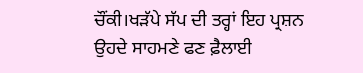ਚੌਂਕੀ।ਖੜੱਪੇ ਸੱਪ ਦੀ ਤਰ੍ਹਾਂ ਇਹ ਪ੍ਰਸ਼ਨ ਉਹਦੇ ਸਾਹਮਣੇ ਫਣ ਫ਼ੈਲਾਈ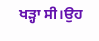ਖੜ੍ਹਾ ਸੀ।ਉਹ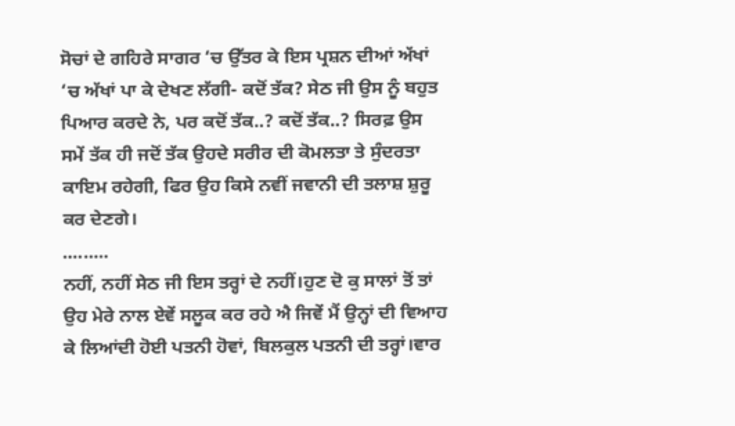ਸੋਚਾਂ ਦੇ ਗਹਿਰੇ ਸਾਗਰ ‘ਚ ਉੱਤਰ ਕੇ ਇਸ ਪ੍ਰਸ਼ਨ ਦੀਆਂ ਅੱਖਾਂ ‘ਚ ਅੱਖਾਂ ਪਾ ਕੇ ਦੇਖਣ ਲੱਗੀ- ਕਦੋਂ ਤੱਕ? ਸੇਠ ਜੀ ਉਸ ਨੂੰ ਬਹੁਤ ਪਿਆਰ ਕਰਦੇ ਨੇ, ਪਰ ਕਦੋਂ ਤੱਕ..? ਕਦੋਂ ਤੱਕ..? ਸਿਰਫ਼ ਉਸ ਸਮੇਂ ਤੱਕ ਹੀ ਜਦੋਂ ਤੱਕ ਉਹਦੇ ਸਰੀਰ ਦੀ ਕੋਮਲਤਾ ਤੇ ਸੁੰਦਰਤਾ ਕਾਇਮ ਰਹੇਗੀ, ਫਿਰ ਉਹ ਕਿਸੇ ਨਵੀਂ ਜਵਾਨੀ ਦੀ ਤਲਾਸ਼ ਸ਼ੁਰੂ ਕਰ ਦੇਣਗੇ।
.........
ਨਹੀਂ, ਨਹੀਂ ਸੇਠ ਜੀ ਇਸ ਤਰ੍ਹਾਂ ਦੇ ਨਹੀਂ।ਹੁਣ ਦੋ ਕੁ ਸਾਲਾਂ ਤੋਂ ਤਾਂ ਉਹ ਮੇਰੇ ਨਾਲ ਏਵੇਂ ਸਲੂਕ ਕਰ ਰਹੇ ਐ ਜਿਵੇਂ ਮੈਂ ਉਨ੍ਹਾਂ ਦੀ ਵਿਆਹ ਕੇ ਲਿਆਂਦੀ ਹੋਈ ਪਤਨੀ ਹੋਵਾਂ, ਬਿਲਕੁਲ ਪਤਨੀ ਦੀ ਤਰ੍ਹਾਂ।ਵਾਰ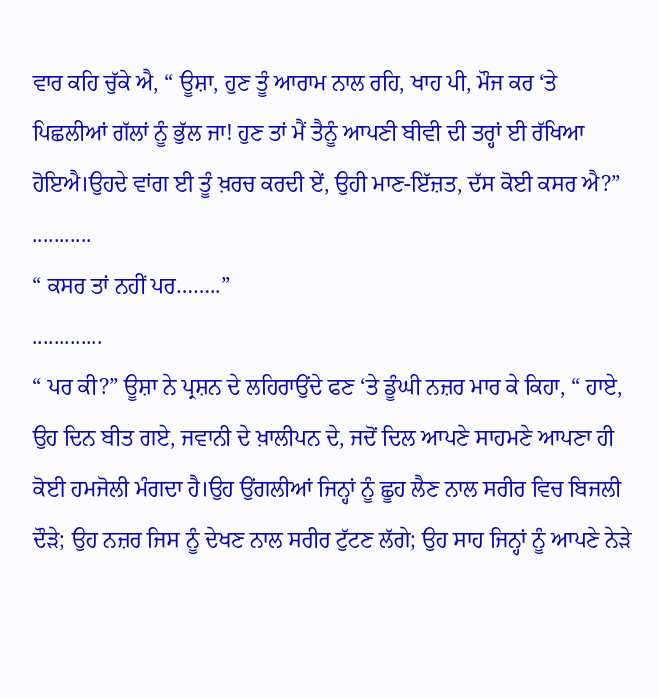ਵਾਰ ਕਹਿ ਚੁੱਕੇ ਐ, “ ਊਸ਼ਾ, ਹੁਣ ਤੂੰ ਆਰਾਮ ਨਾਲ ਰਹਿ, ਖਾਹ ਪੀ, ਮੌਜ ਕਰ ‘ਤੇ ਪਿਛਲੀਆਂ ਗੱਲਾਂ ਨੂੰ ਭੁੱਲ ਜਾ! ਹੁਣ ਤਾਂ ਮੈਂ ਤੈਨੂੰ ਆਪਣੀ ਬੀਵੀ ਦੀ ਤਰ੍ਹਾਂ ਈ ਰੱਖਿਆ ਹੋਇਐ।ਉਹਦੇ ਵਾਂਗ ਈ ਤੂੰ ਖ਼ਰਚ ਕਰਦੀ ਏਂ, ਉਹੀ ਮਾਣ-ਇੱਜ਼ਤ, ਦੱਸ ਕੋਈ ਕਸਰ ਐ?”
...........
“ ਕਸਰ ਤਾਂ ਨਹੀਂ ਪਰ……..”
.............
“ ਪਰ ਕੀ?” ਊਸ਼ਾ ਨੇ ਪ੍ਰਸ਼ਨ ਦੇ ਲਹਿਰਾਉਂਦੇ ਫਣ ‘ਤੇ ਡੂੰਘੀ ਨਜ਼ਰ ਮਾਰ ਕੇ ਕਿਹਾ, “ ਹਾਏ, ਉਹ ਦਿਨ ਬੀਤ ਗਏ, ਜਵਾਨੀ ਦੇ ਖ਼ਾਲੀਪਨ ਦੇ, ਜਦੋਂ ਦਿਲ ਆਪਣੇ ਸਾਹਮਣੇ ਆਪਣਾ ਹੀ ਕੋਈ ਹਮਜੋਲੀ ਮੰਗਦਾ ਹੈ।ਉਹ ਉਂਗਲੀਆਂ ਜਿਨ੍ਹਾਂ ਨੂੰ ਛੂਹ ਲੈਣ ਨਾਲ ਸਰੀਰ ਵਿਚ ਬਿਜਲੀ ਦੌੜੇ; ਉਹ ਨਜ਼ਰ ਜਿਸ ਨੂੰ ਦੇਖਣ ਨਾਲ ਸਰੀਰ ਟੁੱਟਣ ਲੱਗੇ; ਉਹ ਸਾਹ ਜਿਨ੍ਹਾਂ ਨੂੰ ਆਪਣੇ ਨੇੜੇ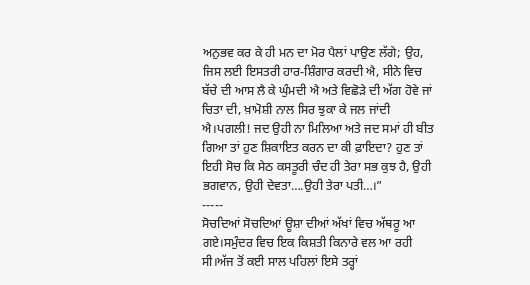ਅਨੁਭਵ ਕਰ ਕੇ ਹੀ ਮਨ ਦਾ ਮੋਰ ਪੈਲਾਂ ਪਾਉਣ ਲੱਗੇ; ਉਹ, ਜਿਸ ਲਈ ਇਸਤਰੀ ਹਾਰ-ਸ਼ਿੰਗਾਰ ਕਰਦੀ ਐ, ਸੀਨੇ ਵਿਚ ਬੱਚੇ ਦੀ ਆਸ ਲੈ ਕੇ ਘੁੰਮਦੀ ਐ ਅਤੇ ਵਿਛੋੜੇ ਦੀ ਅੱਗ ਹੋਵੇ ਜਾਂ ਚਿਤਾ ਦੀ, ਖ਼ਾਮੋਸ਼ੀ ਨਾਲ ਸਿਰ ਝੁਕਾ ਕੇ ਜਲ ਜਾਂਦੀ ਐ।ਪਗਲੀ! ਜਦ ਉਹੀ ਨਾ ਮਿਲਿਆ ਅਤੇ ਜਦ ਸਮਾਂ ਹੀ ਬੀਤ ਗਿਆ ਤਾਂ ਹੁਣ ਸ਼ਿਕਾਇਤ ਕਰਨ ਦਾ ਕੀ ਫ਼ਾਇਦਾ? ਹੁਣ ਤਾਂ ਇਹੀ ਸੋਚ ਕਿ ਸੇਠ ਕਸਤੂਰੀ ਚੰਦ ਹੀ ਤੇਰਾ ਸਭ ਕੁਝ ਹੈ, ਉਹੀ ਭਗਵਾਨ, ਉਹੀ ਦੇਵਤਾ….ਉਹੀ ਤੇਰਾ ਪਤੀ…।”
-----
ਸੋਚਦਿਆਂ ਸੋਚਦਿਆਂ ਊਸ਼ਾ ਦੀਆਂ ਅੱਖਾਂ ਵਿਚ ਅੱਥਰੂ ਆ ਗਏ।ਸਮੁੰਦਰ ਵਿਚ ਇਕ ਕਿਸ਼ਤੀ ਕਿਨਾਰੇ ਵਲ ਆ ਰਹੀ ਸੀ।ਅੱਜ ਤੋਂ ਕਈ ਸਾਲ ਪਹਿਲਾਂ ਇਸੇ ਤਰ੍ਹਾਂ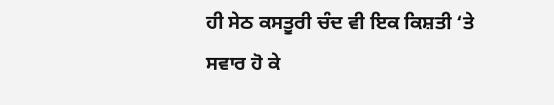ਹੀ ਸੇਠ ਕਸਤੂਰੀ ਚੰਦ ਵੀ ਇਕ ਕਿਸ਼ਤੀ ‘ਤੇ ਸਵਾਰ ਹੋ ਕੇ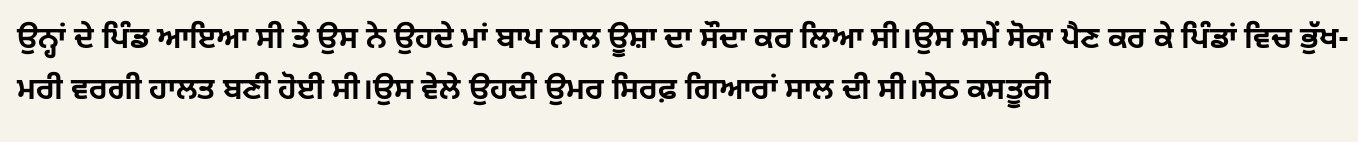ਉਨ੍ਹਾਂ ਦੇ ਪਿੰਡ ਆਇਆ ਸੀ ਤੇ ਉਸ ਨੇ ਉਹਦੇ ਮਾਂ ਬਾਪ ਨਾਲ ਊਸ਼ਾ ਦਾ ਸੌਦਾ ਕਰ ਲਿਆ ਸੀ।ਉਸ ਸਮੇਂ ਸੋਕਾ ਪੈਣ ਕਰ ਕੇ ਪਿੰਡਾਂ ਵਿਚ ਭੁੱਖ-ਮਰੀ ਵਰਗੀ ਹਾਲਤ ਬਣੀ ਹੋਈ ਸੀ।ਉਸ ਵੇਲੇ ਉਹਦੀ ਉਮਰ ਸਿਰਫ਼ ਗਿਆਰਾਂ ਸਾਲ ਦੀ ਸੀ।ਸੇਠ ਕਸਤੂਰੀ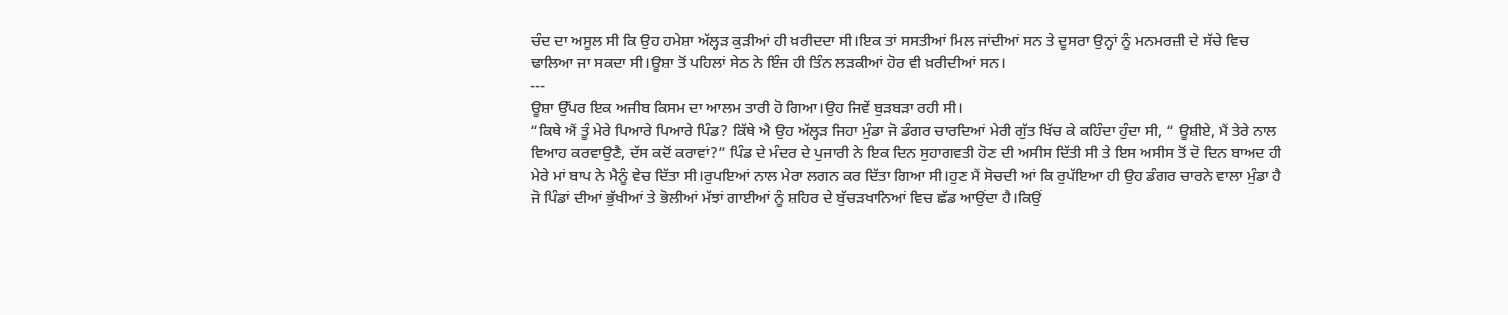ਚੰਦ ਦਾ ਅਸੂਲ ਸੀ ਕਿ ਉਹ ਹਮੇਸ਼ਾ ਅੱਲ੍ਹੜ ਕੁੜੀਆਂ ਹੀ ਖ਼ਰੀਦਦਾ ਸੀ।ਇਕ ਤਾਂ ਸਸਤੀਆਂ ਮਿਲ ਜਾਂਦੀਆਂ ਸਨ ਤੇ ਦੂਸਰਾ ਉਨ੍ਹਾਂ ਨੂੰ ਮਨਮਰਜ਼ੀ ਦੇ ਸੱਚੇ ਵਿਚ ਢਾਲਿਆ ਜਾ ਸਕਦਾ ਸੀ।ਊਸ਼ਾ ਤੋਂ ਪਹਿਲਾਂ ਸੇਠ ਨੇ ਇੰਜ ਹੀ ਤਿੰਨ ਲੜਕੀਆਂ ਹੋਰ ਵੀ ਖ਼ਰੀਦੀਆਂ ਸਨ।
---
ਊਸ਼ਾ ਉੱਪਰ ਇਕ ਅਜੀਬ ਕਿਸਮ ਦਾ ਆਲਮ ਤਾਰੀ ਹੋ ਗਿਆ।ਉਹ ਜਿਵੇਂ ਬੁੜਬੜਾ ਰਹੀ ਸੀ।
“ਕਿਥੇ ਐਂ ਤੂੰ ਮੇਰੇ ਪਿਆਰੇ ਪਿਆਰੇ ਪਿੰਡ? ਕਿੱਥੇ ਐ ਉਹ ਅੱਲ੍ਹੜ ਜਿਹਾ ਮੁੰਡਾ ਜੋ ਡੰਗਰ ਚਾਰਦਿਆਂ ਮੇਰੀ ਗੁੱਤ ਖਿੱਚ ਕੇ ਕਹਿੰਦਾ ਹੁੰਦਾ ਸੀ, “ ਊਸ਼ੀਏ, ਮੈਂ ਤੇਰੇ ਨਾਲ ਵਿਆਹ ਕਰਵਾਉਣੈ, ਦੱਸ ਕਦੋਂ ਕਰਾਵਾਂ?” ਪਿੰਡ ਦੇ ਮੰਦਰ ਦੇ ਪੁਜਾਰੀ ਨੇ ਇਕ ਦਿਨ ਸੁਹਾਗਵਤੀ ਹੋਣ ਦੀ ਅਸੀਸ ਦਿੱਤੀ ਸੀ ਤੇ ਇਸ ਅਸੀਸ ਤੋਂ ਦੋ ਦਿਨ ਬਾਅਦ ਹੀ ਮੇਰੇ ਮਾਂ ਬਾਪ ਨੇ ਮੈਨੂੰ ਵੇਚ ਦਿੱਤਾ ਸੀ।ਰੁਪਇਆਂ ਨਾਲ ਮੇਰਾ ਲਗਨ ਕਰ ਦਿੱਤਾ ਗਿਆ ਸੀ।ਹੁਣ ਮੈਂ ਸੋਚਦੀ ਆਂ ਕਿ ਰੁਪੱਇਆ ਹੀ ਉਹ ਡੰਗਰ ਚਾਰਨੇ ਵਾਲਾ ਮੁੰਡਾ ਹੈ ਜੋ ਪਿੰਡਾਂ ਦੀਆਂ ਭੁੱਖੀਆਂ ਤੇ ਭੋਲੀਆਂ ਮੱਝਾਂ ਗਾਈਆਂ ਨੂੰ ਸ਼ਹਿਰ ਦੇ ਬੁੱਚੜਖਾਨਿਆਂ ਵਿਚ ਛੱਡ ਆਉਂਦਾ ਹੈ।ਕਿਉਂ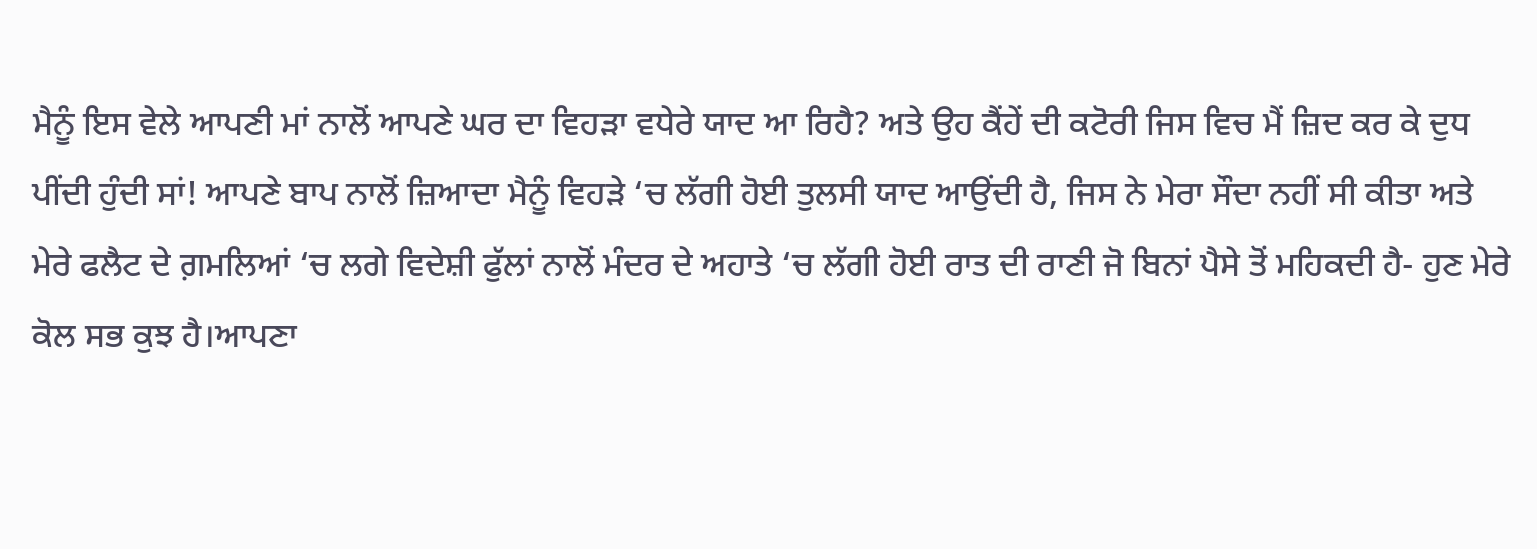ਮੈਨੂੰ ਇਸ ਵੇਲੇ ਆਪਣੀ ਮਾਂ ਨਾਲੋਂ ਆਪਣੇ ਘਰ ਦਾ ਵਿਹੜਾ ਵਧੇਰੇ ਯਾਦ ਆ ਰਿਹੈ? ਅਤੇ ਉਹ ਕੈਂਹੇਂ ਦੀ ਕਟੋਰੀ ਜਿਸ ਵਿਚ ਮੈਂ ਜ਼ਿਦ ਕਰ ਕੇ ਦੁਧ ਪੀਂਦੀ ਹੁੰਦੀ ਸਾਂ! ਆਪਣੇ ਬਾਪ ਨਾਲੋਂ ਜ਼ਿਆਦਾ ਮੈਨੂੰ ਵਿਹੜੇ ‘ਚ ਲੱਗੀ ਹੋਈ ਤੁਲਸੀ ਯਾਦ ਆਉਂਦੀ ਹੈ, ਜਿਸ ਨੇ ਮੇਰਾ ਸੌਦਾ ਨਹੀਂ ਸੀ ਕੀਤਾ ਅਤੇ ਮੇਰੇ ਫਲੈਟ ਦੇ ਗ਼ਮਲਿਆਂ ‘ਚ ਲਗੇ ਵਿਦੇਸ਼ੀ ਫੁੱਲਾਂ ਨਾਲੋਂ ਮੰਦਰ ਦੇ ਅਹਾਤੇ ‘ਚ ਲੱਗੀ ਹੋਈ ਰਾਤ ਦੀ ਰਾਣੀ ਜੋ ਬਿਨਾਂ ਪੈਸੇ ਤੋਂ ਮਹਿਕਦੀ ਹੈ- ਹੁਣ ਮੇਰੇ ਕੋਲ ਸਭ ਕੁਝ ਹੈ।ਆਪਣਾ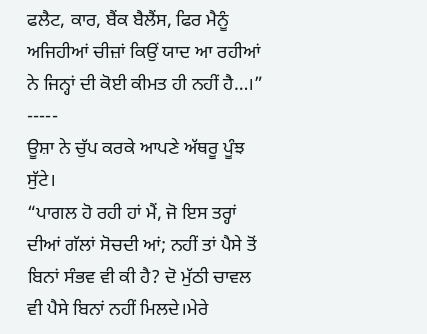ਫਲੈਟ, ਕਾਰ, ਬੈਂਕ ਬੈਲੈਂਸ, ਫਿਰ ਮੈਨੂੰ ਅਜਿਹੀਆਂ ਚੀਜ਼ਾਂ ਕਿਉਂ ਯਾਦ ਆ ਰਹੀਆਂ ਨੇ ਜਿਨ੍ਹਾਂ ਦੀ ਕੋਈ ਕੀਮਤ ਹੀ ਨਹੀਂ ਹੈ…।”
-----
ਊਸ਼ਾ ਨੇ ਚੁੱਪ ਕਰਕੇ ਆਪਣੇ ਅੱਥਰੂ ਪੂੰਝ ਸੁੱਟੇ।
“ਪਾਗਲ ਹੋ ਰਹੀ ਹਾਂ ਮੈਂ, ਜੋ ਇਸ ਤਰ੍ਹਾਂ ਦੀਆਂ ਗੱਲਾਂ ਸੋਚਦੀ ਆਂ; ਨਹੀਂ ਤਾਂ ਪੈਸੇ ਤੋਂ ਬਿਨਾਂ ਸੰਭਵ ਵੀ ਕੀ ਹੈ? ਦੋ ਮੁੱਠੀ ਚਾਵਲ ਵੀ ਪੈਸੇ ਬਿਨਾਂ ਨਹੀਂ ਮਿਲਦੇ।ਮੇਰੇ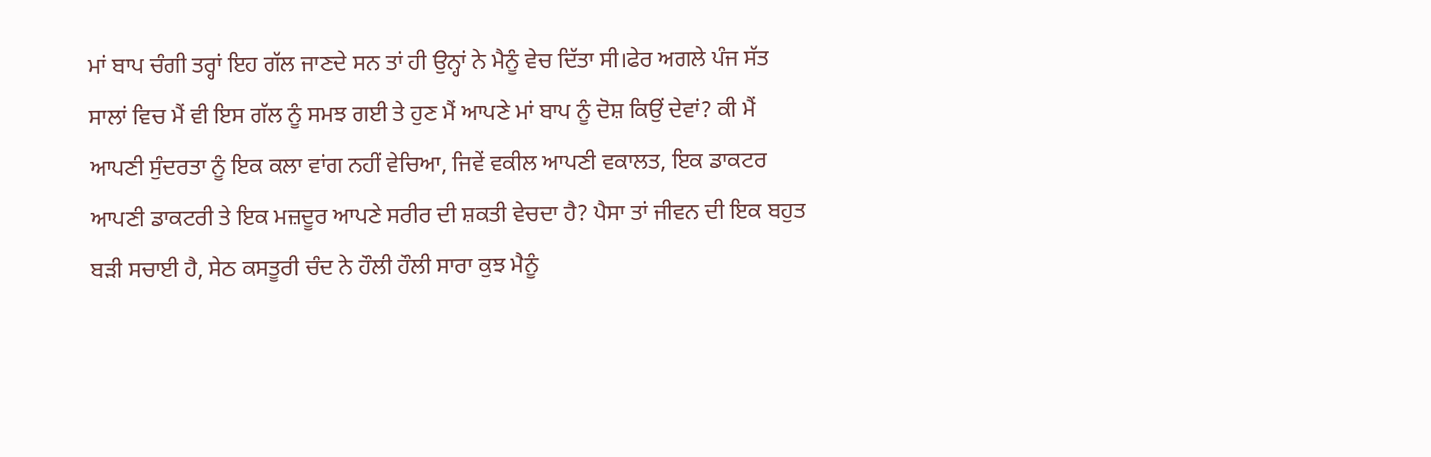ਮਾਂ ਬਾਪ ਚੰਗੀ ਤਰ੍ਹਾਂ ਇਹ ਗੱਲ ਜਾਣਦੇ ਸਨ ਤਾਂ ਹੀ ਉਨ੍ਹਾਂ ਨੇ ਮੈਨੂੰ ਵੇਚ ਦਿੱਤਾ ਸੀ।ਫੇਰ ਅਗਲੇ ਪੰਜ ਸੱਤ ਸਾਲਾਂ ਵਿਚ ਮੈਂ ਵੀ ਇਸ ਗੱਲ ਨੂੰ ਸਮਝ ਗਈ ਤੇ ਹੁਣ ਮੈਂ ਆਪਣੇ ਮਾਂ ਬਾਪ ਨੂੰ ਦੋਸ਼ ਕਿਉਂ ਦੇਵਾਂ? ਕੀ ਮੈਂ ਆਪਣੀ ਸੁੰਦਰਤਾ ਨੂੰ ਇਕ ਕਲਾ ਵਾਂਗ ਨਹੀਂ ਵੇਚਿਆ, ਜਿਵੇਂ ਵਕੀਲ ਆਪਣੀ ਵਕਾਲਤ, ਇਕ ਡਾਕਟਰ ਆਪਣੀ ਡਾਕਟਰੀ ਤੇ ਇਕ ਮਜ਼ਦੂਰ ਆਪਣੇ ਸਰੀਰ ਦੀ ਸ਼ਕਤੀ ਵੇਚਦਾ ਹੈ? ਪੈਸਾ ਤਾਂ ਜੀਵਨ ਦੀ ਇਕ ਬਹੁਤ ਬੜੀ ਸਚਾਈ ਹੈ, ਸੇਠ ਕਸਤੂਰੀ ਚੰਦ ਨੇ ਹੌਲੀ ਹੌਲੀ ਸਾਰਾ ਕੁਝ ਮੈਨੂੰ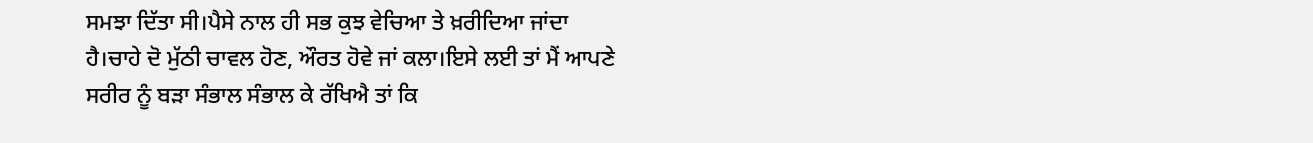ਸਮਝਾ ਦਿੱਤਾ ਸੀ।ਪੈਸੇ ਨਾਲ ਹੀ ਸਭ ਕੁਝ ਵੇਚਿਆ ਤੇ ਖ਼ਰੀਦਿਆ ਜਾਂਦਾ ਹੈ।ਚਾਹੇ ਦੋ ਮੁੱਠੀ ਚਾਵਲ ਹੋਣ, ਔਰਤ ਹੋਵੇ ਜਾਂ ਕਲਾ।ਇਸੇ ਲਈ ਤਾਂ ਮੈਂ ਆਪਣੇ ਸਰੀਰ ਨੂੰ ਬੜਾ ਸੰਭਾਲ ਸੰਭਾਲ ਕੇ ਰੱਖਿਐ ਤਾਂ ਕਿ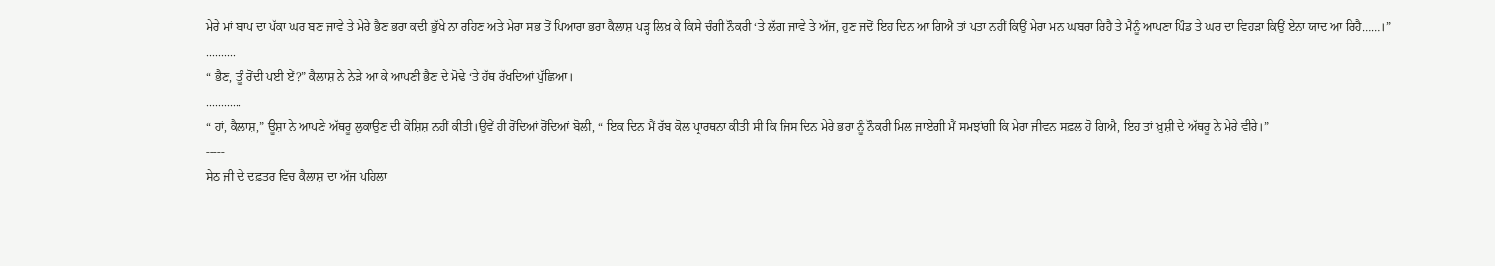ਮੇਰੇ ਮਾਂ ਬਾਪ ਦਾ ਪੱਕਾ ਘਰ ਬਣ ਜਾਵੇ ਤੇ ਮੇਰੇ ਭੈਣ ਭਰਾ ਕਦੀ ਭੁੱਖੇ ਨਾ ਰਹਿਣ ਅਤੇ ਮੇਰਾ ਸਭ ਤੋਂ ਪਿਆਰਾ ਭਰਾ ਕੈਲਾਸ਼ ਪੜ੍ਹ ਲਿਖ਼ ਕੇ ਕਿਸੇ ਚੰਗੀ ਨੌਕਰੀ ‘ਤੇ ਲੱਗ ਜਾਵੇ ਤੇ ਅੱਜ, ਹੁਣ ਜਦੋਂ ਇਹ ਦਿਨ ਆ ਗਿਐ ਤਾਂ ਪਤਾ ਨਹੀਂ ਕਿਉਂ ਮੇਰਾ ਮਨ ਘਬਰਾ ਰਿਹੈ ਤੇ ਮੈਨੂੰ ਆਪਣਾ ਪਿੰਡ ਤੇ ਘਰ ਦਾ ਵਿਹੜਾ ਕਿਉਂ ਏਨਾ ਯਾਦ ਆ ਰਿਹੈ……।”
..........
“ ਭੈਣ, ਤੂੰ ਰੋਂਦੀ ਪਈ ਏਂ?” ਕੈਲਾਸ਼ ਨੇ ਨੇੜੇ ਆ ਕੇ ਆਪਣੀ ਭੈਣ ਦੇ ਮੋਢੇ ‘ਤੇ ਹੱਥ ਰੱਖਦਿਆਂ ਪੁੱਛਿਆ।
............
“ ਹਾਂ, ਕੈਲਾਸ਼,” ਊਸ਼ਾ ਨੇ ਆਪਣੇ ਅੱਥਰੂ ਲੁਕਾਉਣ ਦੀ ਕੋਸ਼ਿਸ਼ ਨਹੀਂ ਕੀਤੀ।ਉਵੇਂ ਹੀ ਰੋਂਦਿਆਂ ਰੋਂਦਿਆਂ ਬੋਲੀ, “ ਇਕ ਦਿਨ ਮੈਂ ਰੱਬ ਕੋਲ ਪ੍ਰਾਰਥਨਾ ਕੀਤੀ ਸੀ ਕਿ ਜਿਸ ਦਿਨ ਮੇਰੇ ਭਰਾ ਨੂੰ ਨੌਕਰੀ ਮਿਲ ਜਾਏਗੀ ਮੈਂ ਸਮਝਾਂਗੀ ਕਿ ਮੇਰਾ ਜੀਵਨ ਸਫ਼ਲ ਹੋ ਗਿਐ, ਇਹ ਤਾਂ ਖ਼ੁਸ਼ੀ ਦੇ ਅੱਥਰੂ ਨੇ ਮੇਰੇ ਵੀਰੇ।”
-----
ਸੇਠ ਜੀ ਦੇ ਦਫ਼ਤਰ ਵਿਚ ਕੈਲਾਸ਼ ਦਾ ਅੱਜ ਪਹਿਲਾ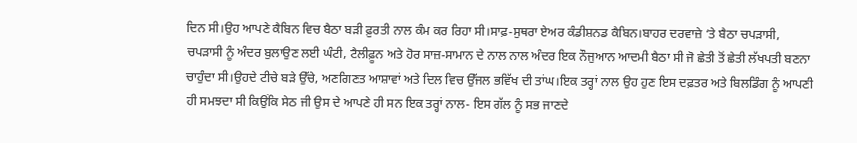ਦਿਨ ਸੀ।ਉਹ ਆਪਣੇ ਕੈਬਿਨ ਵਿਚ ਬੈਠਾ ਬੜੀ ਫ਼ੁਰਤੀ ਨਾਲ ਕੰਮ ਕਰ ਰਿਹਾ ਸੀ।ਸਾਫ਼-ਸੁਥਰਾ ਏਅਰ ਕੰਡੀਸ਼ਨਡ ਕੈਬਿਨ।ਬਾਹਰ ਦਰਵਾਜ਼ੇ ‘ਤੇ ਬੈਠਾ ਚਪੜਾਸੀ, ਚਪੜਾਸੀ ਨੂੰ ਅੰਦਰ ਬੁਲਾਉਣ ਲਈ ਘੰਟੀ, ਟੈਲੀਫ਼ੂਨ ਅਤੇ ਹੋਰ ਸਾਜ਼-ਸਾਮਾਨ ਦੇ ਨਾਲ ਨਾਲ ਅੰਦਰ ਇਕ ਨੌਜੁਆਨ ਆਦਮੀ ਬੈਠਾ ਸੀ ਜੋ ਛੇਤੀ ਤੋਂ ਛੇਤੀ ਲੱਖਪਤੀ ਬਣਨਾ ਚਾਹੁੰਦਾ ਸੀ।ਉਹਦੇ ਟੀਚੇ ਬੜੇ ਉੱਚੇ, ਅਣਗਿਣਤ ਆਸ਼ਾਵਾਂ ਅਤੇ ਦਿਲ ਵਿਚ ਉੱਜਲ ਭਵਿੱਖ ਦੀ ਤਾਂਘ।ਇਕ ਤਰ੍ਹਾਂ ਨਾਲ ਉਹ ਹੁਣ ਇਸ ਦਫ਼ਤਰ ਅਤੇ ਬਿਲਡਿੰਗ ਨੂੰ ਆਪਣੀ ਹੀ ਸਮਝਦਾ ਸੀ ਕਿਉਂਕਿ ਸੇਠ ਜੀ ਉਸ ਦੇ ਆਪਣੇ ਹੀ ਸਨ ਇਕ ਤਰ੍ਹਾਂ ਨਾਲ- ਇਸ ਗੱਲ ਨੂੰ ਸਭ ਜਾਣਦੇ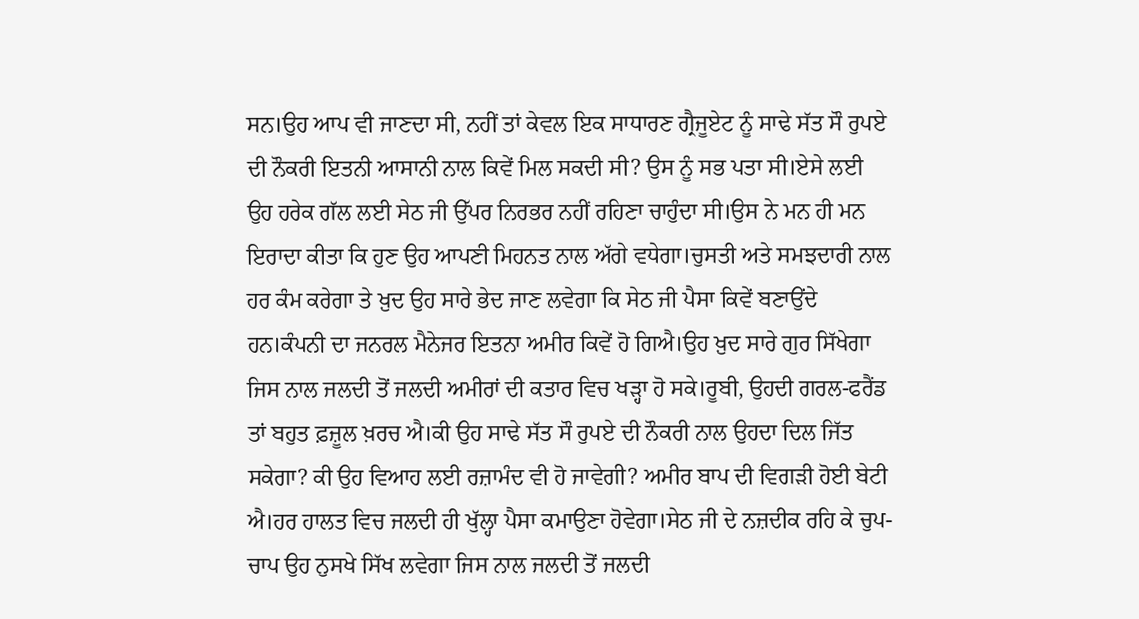ਸਨ।ਉਹ ਆਪ ਵੀ ਜਾਣਦਾ ਸੀ, ਨਹੀਂ ਤਾਂ ਕੇਵਲ ਇਕ ਸਾਧਾਰਣ ਗ੍ਰੈਜੂਏਟ ਨੂੰ ਸਾਢੇ ਸੱਤ ਸੌ ਰੁਪਏ ਦੀ ਨੌਕਰੀ ਇਤਨੀ ਆਸਾਨੀ ਨਾਲ ਕਿਵੇਂ ਮਿਲ ਸਕਦੀ ਸੀ? ਉਸ ਨੂੰ ਸਭ ਪਤਾ ਸੀ।ਏਸੇ ਲਈ ਉਹ ਹਰੇਕ ਗੱਲ ਲਈ ਸੇਠ ਜੀ ਉੱਪਰ ਨਿਰਭਰ ਨਹੀਂ ਰਹਿਣਾ ਚਾਹੁੰਦਾ ਸੀ।ਉਸ ਨੇ ਮਨ ਹੀ ਮਨ ਇਰਾਦਾ ਕੀਤਾ ਕਿ ਹੁਣ ਉਹ ਆਪਣੀ ਮਿਹਨਤ ਨਾਲ ਅੱਗੇ ਵਧੇਗਾ।ਚੁਸਤੀ ਅਤੇ ਸਮਝਦਾਰੀ ਨਾਲ ਹਰ ਕੰਮ ਕਰੇਗਾ ਤੇ ਖ਼ੁਦ ਉਹ ਸਾਰੇ ਭੇਦ ਜਾਣ ਲਵੇਗਾ ਕਿ ਸੇਠ ਜੀ ਪੈਸਾ ਕਿਵੇਂ ਬਣਾਉਂਦੇ ਹਨ।ਕੰਪਨੀ ਦਾ ਜਨਰਲ ਮੈਨੇਜਰ ਇਤਨਾ ਅਮੀਰ ਕਿਵੇਂ ਹੋ ਗਿਐ।ਉਹ ਖ਼ੁਦ ਸਾਰੇ ਗੁਰ ਸਿੱਖੇਗਾ ਜਿਸ ਨਾਲ ਜਲਦੀ ਤੋਂ ਜਲਦੀ ਅਮੀਰਾਂ ਦੀ ਕਤਾਰ ਵਿਚ ਖੜ੍ਹਾ ਹੋ ਸਕੇ।ਰੂਬੀ, ਉਹਦੀ ਗਰਲ-ਫਰੈਂਡ ਤਾਂ ਬਹੁਤ ਫ਼ਜ਼ੂਲ ਖ਼ਰਚ ਐ।ਕੀ ਉਹ ਸਾਢੇ ਸੱਤ ਸੌ ਰੁਪਏ ਦੀ ਨੌਕਰੀ ਨਾਲ ਉਹਦਾ ਦਿਲ ਜਿੱਤ ਸਕੇਗਾ? ਕੀ ਉਹ ਵਿਆਹ ਲਈ ਰਜ਼ਾਮੰਦ ਵੀ ਹੋ ਜਾਵੇਗੀ? ਅਮੀਰ ਬਾਪ ਦੀ ਵਿਗੜੀ ਹੋਈ ਬੇਟੀ ਐ।ਹਰ ਹਾਲਤ ਵਿਚ ਜਲਦੀ ਹੀ ਖੁੱਲ੍ਹਾ ਪੈਸਾ ਕਮਾਉਣਾ ਹੋਵੇਗਾ।ਸੇਠ ਜੀ ਦੇ ਨਜ਼ਦੀਕ ਰਹਿ ਕੇ ਚੁਪ-ਚਾਪ ਉਹ ਨੁਸਖੇ ਸਿੱਖ ਲਵੇਗਾ ਜਿਸ ਨਾਲ ਜਲਦੀ ਤੋਂ ਜਲਦੀ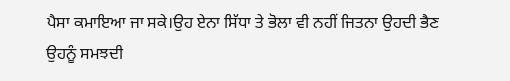ਪੈਸਾ ਕਮਾਇਆ ਜਾ ਸਕੇ।ਉਹ ਏਨਾ ਸਿੱਧਾ ਤੇ ਭੋਲਾ ਵੀ ਨਹੀਂ ਜਿਤਨਾ ਉਹਦੀ ਭੈਣ ਉਹਨੂੰ ਸਮਝਦੀ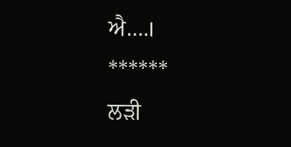ਐ….।
******
ਲੜੀ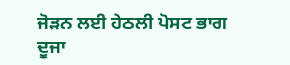ਜੋੜਨ ਲਈ ਹੇਠਲੀ ਪੋਸਟ ਭਾਗ ਦੂਜਾ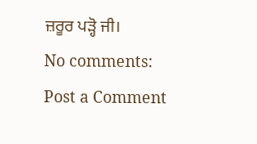ਜ਼ਰੂਰ ਪੜ੍ਹੋ ਜੀ।
No comments:
Post a Comment